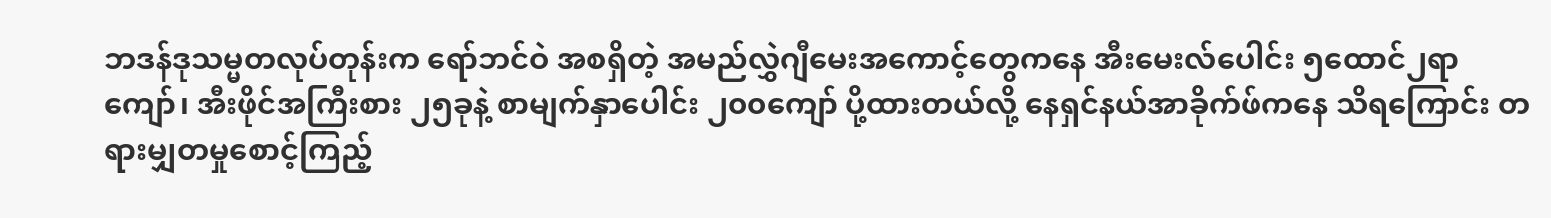ဘဒန်ဒုသမ္မတလုပ်တုန်းက ရော်ဘင်ဝဲ အစရှိတဲ့ အမည်လွှဲဂျီမေးအကောင့်တွေကနေ အီးမေးလ်ပေါင်း ၅ထောင်၂ရာကျော်၊ အီးဖိုင်အကြီးစား ၂၅ခုနဲ့ စာမျက်နှာပေါင်း ၂၀၀ကျော် ပို့ထားတယ်လို့ နေရှင်နယ်အာခိုက်ဖ်ကနေ သိရကြောင်း တရားမျှတမှုစောင့်ကြည့်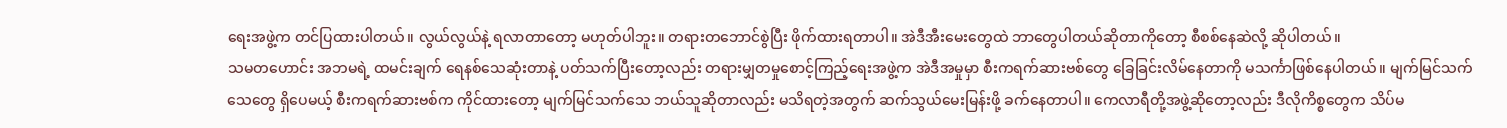ရေးအဖွဲ့က တင်ပြထားပါတယ်။ လွယ်လွယ်နဲ့ ရလာတာတော့ မဟုတ်ပါဘူး။ တရားတဘောင်စွဲပြီး ဖိုက်ထားရတာပါ။ အဲဒီအီးမေးတွေထဲ ဘာတွေပါတယ်ဆိုတာကိုတော့ စီစစ်နေဆဲလို့ ဆိုပါတယ်။
သမတဟောင်း အဘမရဲ့ ထမင်းချက် ရေနစ်သေဆုံးတာနဲ့ ပတ်သက်ပြီးတော့လည်း တရားမျှတမှုစောင့်ကြည့်ရေးအဖွဲ့က အဲဒီအမှုမှာ စီးကရက်ဆားဗစ်တွေ ခြေခြင်းလိမ်နေတာကို မသင်္ကာဖြစ်နေပါတယ်။ မျက်မြင်သက်သေတွေ ရှိပေမယ့် စီးကရက်ဆားဗစ်က ကိုင်ထားတော့ မျက်မြင်သက်သေ ဘယ်သူဆိုတာလည်း မသိရတဲ့အတွက် ဆက်သွယ်မေးမြန်းဖို့ ခက်နေတာပါ။ ကေလာရီတို့အဖွဲ့ဆိုတော့လည်း ဒီလိုကိစ္စတွေက သိပ်မ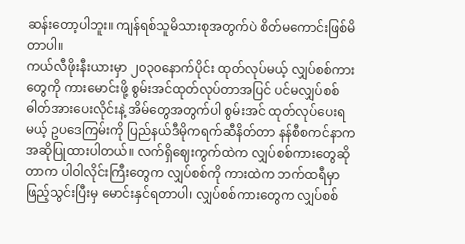ဆန်းတော့ပါဘူး။ ကျန်ရစ်သူမိသားစုအတွက်ပဲ စိတ်မကောင်းဖြစ်မိတာပါ။
ကယ်လီဖိုးနီးယားမှာ ၂၀၃၀နောက်ပိုင်း ထုတ်လုပ်မယ့် လျှပ်စစ်ကားတွေကို ကားမောင်းဖို့ စွမ်းအင်ထုတ်လုပ်တာအပြင် ပင်မလျှပ်စစ်ဓါတ်အားပေးလိုင်းနဲ့ အိမ်တွေအတွက်ပါ စွမ်းအင် ထုတ်လုပ်ပေးရမယ့် ဥပဒေကြမ်းကို ပြည်နယ်ဒီမိုကရက်ဆီနိတ်တာ နန်စီစကင်နာက အဆိုပြုထားပါတယ်။ လက်ရှိဈေးကွက်ထဲက လျှပ်စစ်ကားတွေဆိုတာက ပါဝါလိုင်းကြီးတွေက လျှပ်စစ်ကို ကားထဲက ဘက်ထရီမှာ ဖြည့်သွင်းပြီးမှ မောင်းနှင်ရတာပါ၊ လျှပ်စစ်ကားတွေက လျှပ်စစ်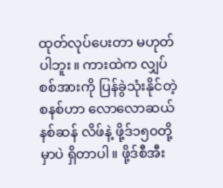ထုတ်လုပ်ပေးတာ မဟုတ်ပါဘူး။ ကားထဲက လျှပ်စစ်အားကို ပြန်ခွဲသုံးနိုင်တဲ့စနစ်ဟာ လောလောဆယ် နစ်ဆန် လိဖ်နဲ့ ဖို့ဒ်၁၅၀တို့မှာပဲ ရှိတာပါ။ ဖို့ဒ်စီအီး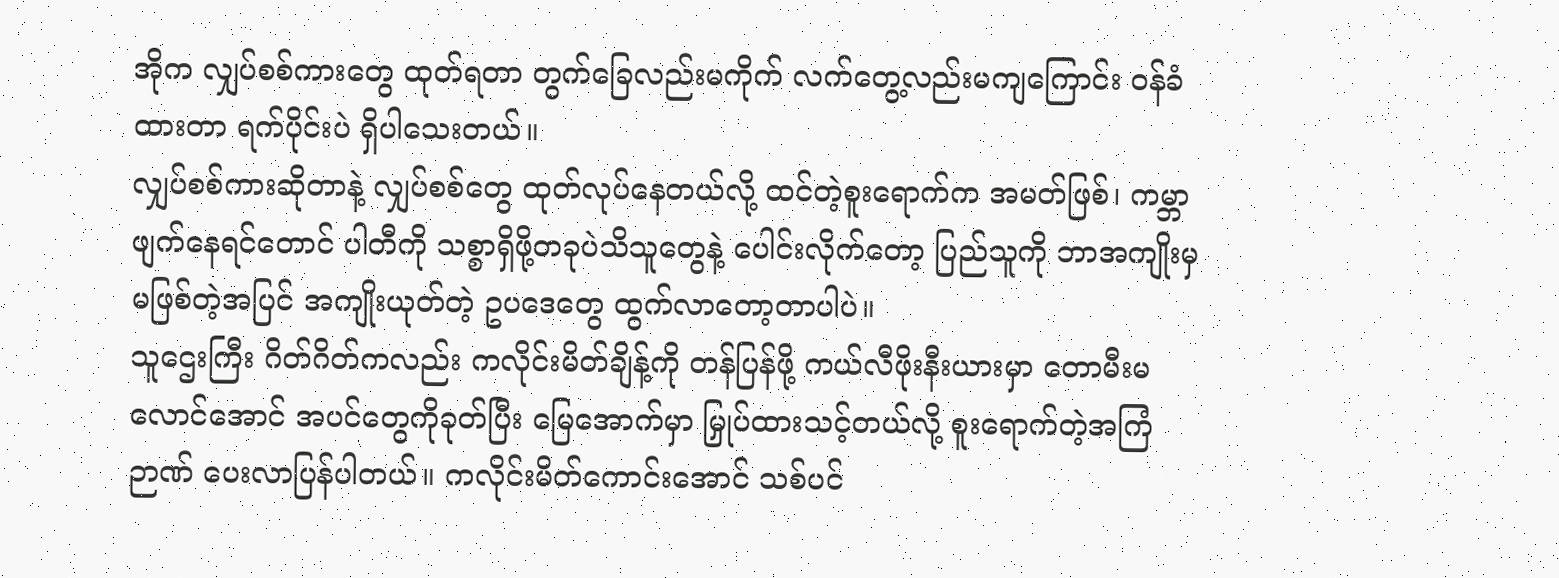အိုက လျှပ်စစ်ကားတွေ ထုတ်ရတာ တွက်ခြေလည်းမကိုက် လက်တွေ့လည်းမကျကြောင်း ဝန်ခံထားတာ ရက်ပိုင်းပဲ ရှိပါသေးတယ်။
လျှပ်စစ်ကားဆိုတာနဲ့ လျှပ်စစ်တွေ ထုတ်လုပ်နေတယ်လို့ ထင်တဲ့စူးရောက်က အမတ်ဖြစ်၊ ကမ္ဘာဖျက်နေရင်တောင် ပါတီကို သစ္စာရှိဖို့တခုပဲသိသူတွေနဲ့ ပေါင်းလိုက်တော့ ပြည်သူကို ဘာအကျိုးမှမဖြစ်တဲ့အပြင် အကျိုးယုတ်တဲ့ ဥပဒေတွေ ထွက်လာတော့တာပါပဲ။
သူဌေးကြီး ဂိတ်ဂိတ်ကလည်း ကလိုင်းမိတ်ချိန့်ကို တန်ပြန်ဖို့ ကယ်လီဖိုးနီးယားမှာ တောမီးမလောင်အောင် အပင်တွေကိုခုတ်ပြီး မြေအောက်မှာ မြှုပ်ထားသင့်တယ်လို့ စူးရောက်တဲ့အကြံဉာဏ် ပေးလာပြန်ပါတယ်။ ကလိုင်းမိတ်ကောင်းအောင် သစ်ပင်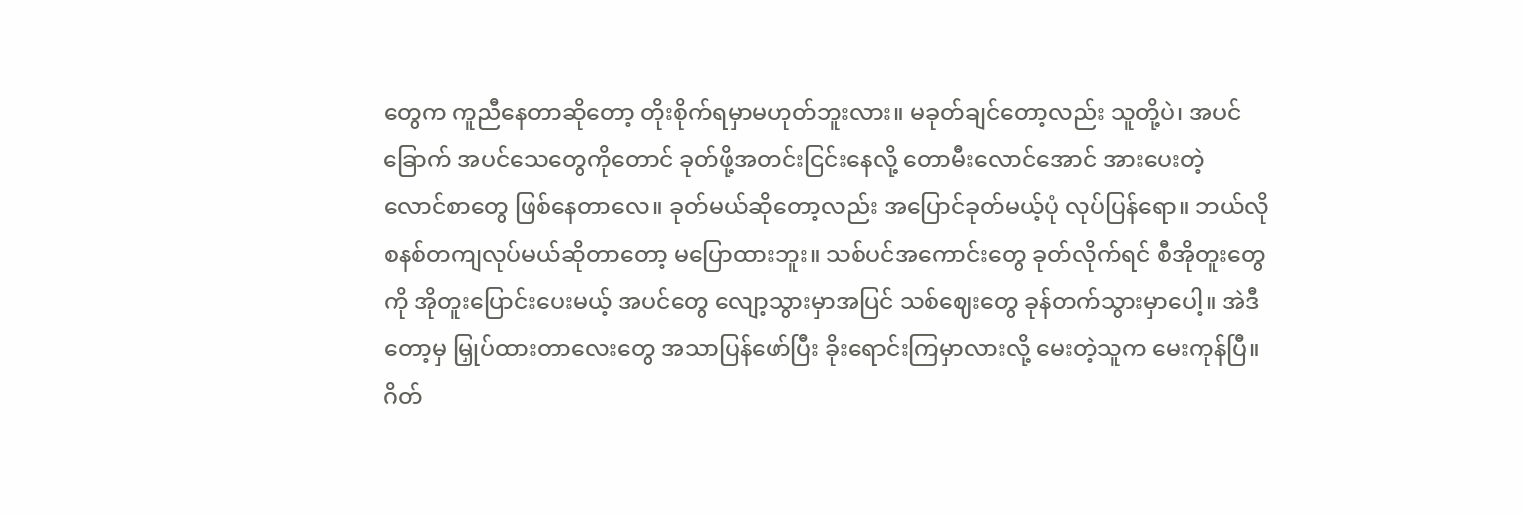တွေက ကူညီနေတာဆိုတော့ တိုးစိုက်ရမှာမဟုတ်ဘူးလား။ မခုတ်ချင်တော့လည်း သူတို့ပဲ၊ အပင်ခြောက် အပင်သေတွေကိုတောင် ခုတ်ဖို့အတင်းငြင်းနေလို့ တောမီးလောင်အောင် အားပေးတဲ့ လောင်စာတွေ ဖြစ်နေတာလေ။ ခုတ်မယ်ဆိုတော့လည်း အပြောင်ခုတ်မယ့်ပုံ လုပ်ပြန်ရော။ ဘယ်လိုစနစ်တကျလုပ်မယ်ဆိုတာတော့ မပြောထားဘူး။ သစ်ပင်အကောင်းတွေ ခုတ်လိုက်ရင် စီအိုတူးတွေကို အိုတူးပြောင်းပေးမယ့် အပင်တွေ လျော့သွားမှာအပြင် သစ်ဈေးတွေ ခုန်တက်သွားမှာပေါ့။ အဲဒီတော့မှ မြှုပ်ထားတာလေးတွေ အသာပြန်ဖော်ပြီး ခိုးရောင်းကြမှာလားလို့ မေးတဲ့သူက မေးကုန်ပြီ။
ဂိတ်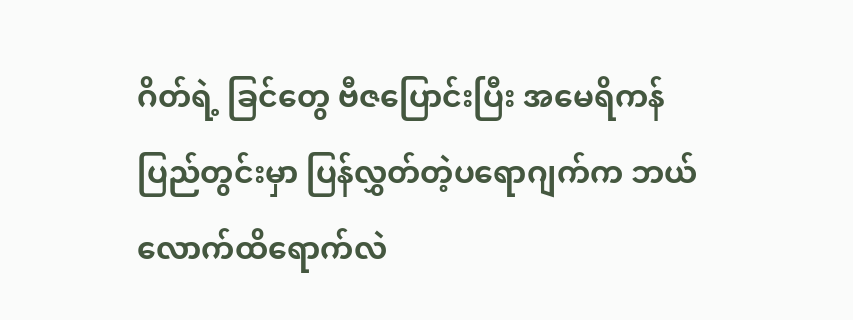ဂိတ်ရဲ့ ခြင်တွေ ဗီဇပြောင်းပြီး အမေရိကန်ပြည်တွင်းမှာ ပြန်လွှတ်တဲ့ပရောဂျက်က ဘယ်လောက်ထိရောက်လဲ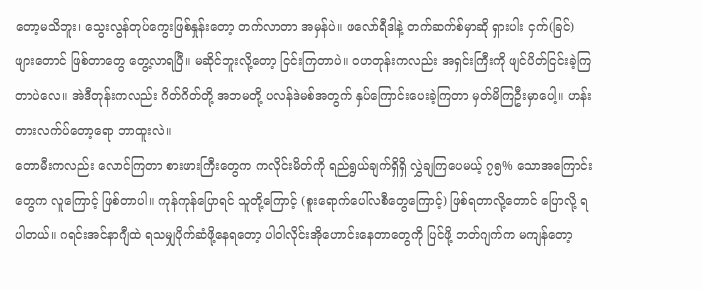တော့မသိဘူး၊ သွေးလွန်တုပ်ကွေးဖြစ်နှုန်းတော့ တက်လာတာ အမှန်ပဲ။ ဖလော်ရီဒါနဲ့ တက်ဆက်စ်မှာဆို ရှားပါး ငှက်(ခြင်)ဖျားတောင် ဖြစ်တာတွေ တွေ့လာရပြီ။ မဆိုင်ဘူးလို့တော့ ငြင်းကြတာပဲ။ ဝဟတုန်းကလည်း အရှင်းကြီးကို ဖျင်ပိတ်ငြင်းခဲ့ကြတာပဲလေ။ အဲဒီတုန်းကလည်း ဂိတ်ဂိတ်တို့ အဘမတို့ ပလန်ဒဲမစ်အတွက် နှပ်ကြောင်းပေးခဲ့ကြတာ မှတ်မိကြဦးမှာပေါ့။ ဟန်းတားလက်ပ်တော့ရော ဘာထူးလဲ။
တောမီးကလည်း လောင်ကြတာ စားဖားကြီးတွေက ကလိုင်းမိတ်ကို ရည်ရွယ်ချက်ရှိရှိ လွှဲချကြပေမယ့် ၇၅% သောအကြောင်းတွေက လူကြောင့် ဖြစ်တာပါ။ ကုန်ကုန်ပြောရင် သူတို့ကြောင့် (စူးရောက်ပေါ်လစီတွေကြောင့်) ဖြစ်ရတာလို့တောင် ပြောလို့ ရပါတယ်။ ဂရင်းအင်နာဂျီထဲ ရသမျှပိုက်ဆံဖို့နေရတော့ ပါဝါလိုင်းအိုဟောင်းနေတာတွေကို ပြင်ဖို့ ဘတ်ဂျက်က မကျန်တော့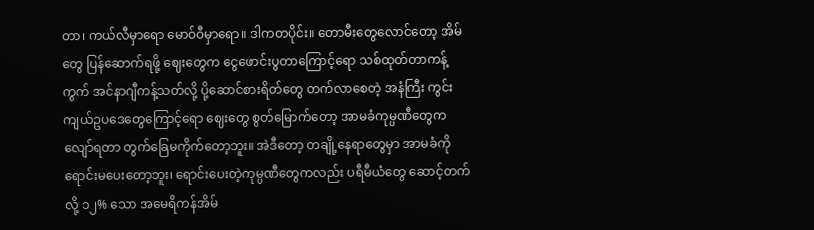တာ၊ ကယ်လီမှာရော မောဝ်ဝီမှာရော။ ဒါကတပိုင်း။ တောမီးတွေလောင်တော့ အိမ်တွေ ပြန်ဆောက်ရဖို့ ဈေးတွေက ငွေဖောင်းပွတာကြောင့်ရော သစ်ထုတ်တာကန့်ကွက် အင်နာဂျီကန့်သတ်လို့ ပို့ဆောင်စားရိတ်တွေ တက်လာစေတဲ့ အနံကြီး ကွင်းကျယ်ဥပဒေတွေကြောင့်ရော ဈေးတွေ စွတ်မြောက်တော့ အာမခံကုမ္ပဏီတွေက လျော်ရတာ တွက်ခြေမကိုက်တော့ဘူး။ အဲဒီတော့ တချို့နေရာတွေမှာ အာမခံကို ရောင်းမပေးတော့ဘူး၊ ရောင်းပေးတဲ့ကုမ္ပဏီတွေကလည်း ပရီမီယံတွေ ဆောင့်တက်လို့ ၁၂% သော အမေရိကန်အိမ်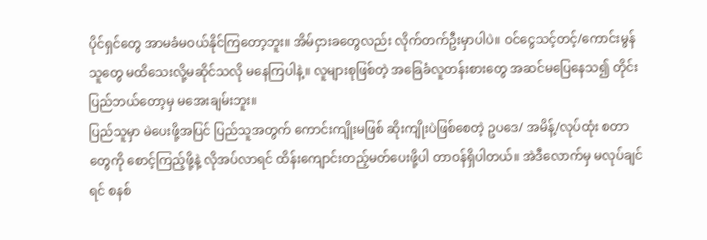ပိုင်ရှင်တွေ အာမခံမဝယ်နိုင်ကြတော့ဘူး။ အိမ်ငှားခတွေလည်း လိုက်တက်ဦးမှာပါပဲ။ ဝင်ငွေသင့်တင့်/ကောင်းမွန်သူတွေ မထိသေးလို့မဆိုင်သလို မနေကြပါနဲ့။ လူများစုဖြစ်တဲ့ အခြေခံလူတန်းစားတွေ အဆင်မပြေနေသ၍ တိုင်းပြည်ဘယ်တော့မှ မအေးချမ်းဘူး။
ပြည်သူမှာ မဲပေးဖို့အပြင် ပြည်သူအတွက် ကောင်းကျိုးမဖြစ် ဆိုးကျိုးပဲဖြစ်စေတဲ့ ဥပဒေ/ အမိန့်/လုပ်ထုံး စတာတွေကို စောင့်ကြည့်ဖို့နဲ့ လိုအပ်လာရင် ထိန်းကျောင်းတည့်မတ်ပေးဖို့ပါ တာဝန်ရှိပါတယ်။ အဲဒီလောက်မှ မလုပ်ချင်ရင် စနစ်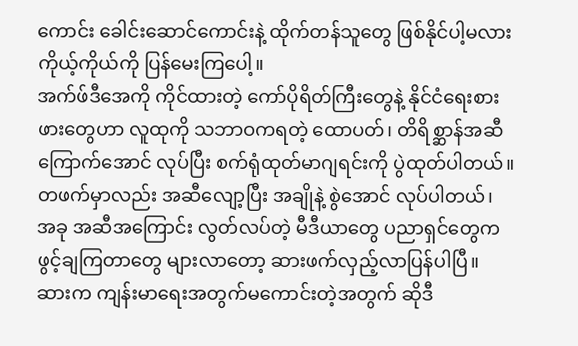ကောင်း ခေါင်းဆောင်ကောင်းနဲ့ ထိုက်တန်သူတွေ ဖြစ်နိုင်ပါ့မလား ကိုယ့်ကိုယ်ကို ပြန်မေးကြပေါ့။
အက်ဖ်ဒီအေကို ကိုင်ထားတဲ့ ကော်ပိုရိတ်ကြီးတွေနဲ့ နိုင်ငံရေးစားဖားတွေဟာ လူထုကို သဘာဝကရတဲ့ ထောပတ်၊ တိရိစ္ဆာန်အဆီကြောက်အောင် လုပ်ပြီး စက်ရုံထုတ်မာဂျရင်းကို ပွဲထုတ်ပါတယ်။ တဖက်မှာလည်း အဆီလျော့ပြီး အချိုနဲ့ စွဲအောင် လုပ်ပါတယ်၊ အခု အဆီအကြောင်း လွတ်လပ်တဲ့ မီဒီယာတွေ ပညာရှင်တွေက ဖွင့်ချကြတာတွေ များလာတော့ ဆားဖက်လှည့်လာပြန်ပါပြီ။ ဆားက ကျန်းမာရေးအတွက်မကောင်းတဲ့အတွက် ဆိုဒီ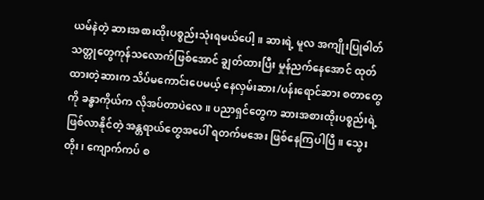ယမ်နဲတဲ့ ဆားအစားထိုးပစ္စည်းသုံးရမယ်ပေါ့။ ဆားရဲ့ မူလ အကျိုးပြုဓါတ်သတ္တုတွေကုန်သလောက်ဖြစ်အောင် ချွတ်ထားပြီး မှုန်ညက်နေအောင် ထုတ်ထားတဲ့ဆားက သိပ်မကောင်းပေမယ့် နေလှမ်းဆား/ပန်းရောင်ဆား စတာတွေကို ခန္ဓာကိုယ်က လိုအပ်တာပဲလေ။ ပညာရှင်တွေက ဆားအစားထိုးပစ္စည်းရဲ့ ဖြစ်လာနိုင်တဲ့ အန္တရာယ်တွေအပေါ် ရတက်မအေး ဖြစ်နေကြပါပြီ။ သွေးတိုး၊ ကျောက်ကပ် စ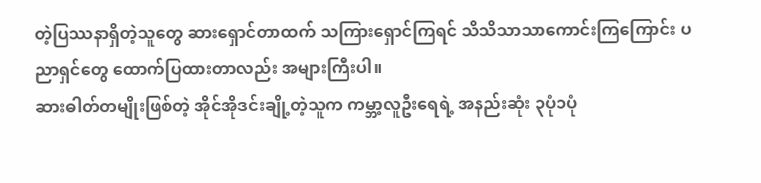တဲ့ပြဿနာရှိတဲ့သူတွေ ဆားရှောင်တာထက် သကြားရှောင်ကြရင် သိသိသာသာကောင်းကြကြောင်း ပညာရှင်တွေ ထောက်ပြထားတာလည်း အများကြီးပါ။
ဆားဓါတ်တမျိုးဖြစ်တဲ့ အိုင်အိုဒင်းချို့တဲ့သူက ကမ္ဘာ့လူဦးရေရဲ့ အနည်းဆုံး ၃ပုံ၁ပုံ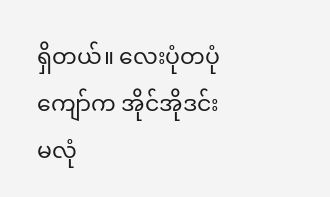ရှိတယ်။ လေးပုံတပုံကျော်က အိုင်အိုဒင်းမလုံ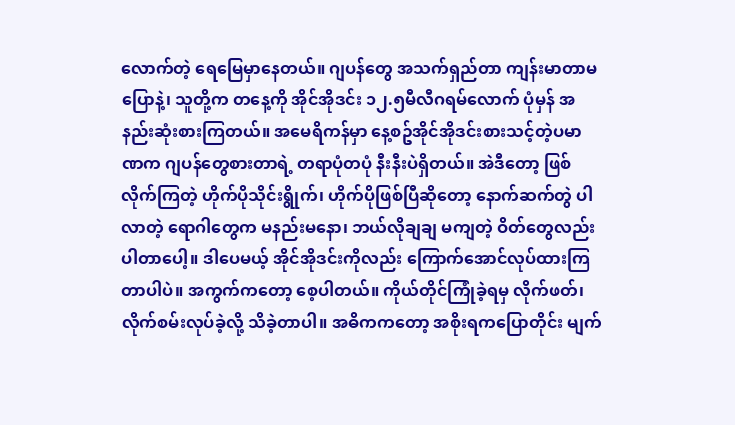လောက်တဲ့ ရေမြေမှာနေတယ်။ ဂျပန်တွေ အသက်ရှည်တာ ကျန်းမာတာမပြောနဲ့၊ သူတို့က တနေ့ကို အိုင်အိုဒင်း ၁၂.၅မီလီဂရမ်လောက် ပုံမှန် အနည်းဆုံးစားကြတယ်။ အမေရိကန်မှာ နေ့စဥ်အိုင်အိုဒင်းစားသင့်တဲ့ပမာဏက ဂျပန်တွေစားတာရဲ့ တရာပုံတပုံ နီးနီးပဲရှိတယ်။ အဲဒီတော့ ဖြစ်လိုက်ကြတဲ့ ဟိုက်ပိုသိုင်းရွိုက်၊ ဟိုက်ပိုဖြစ်ပြီဆိုတော့ နောက်ဆက်တွဲ ပါလာတဲ့ ရောဂါတွေက မနည်းမနော၊ ဘယ်လိုချချ မကျတဲ့ ဝိတ်တွေလည်း ပါတာပေါ့။ ဒါပေမယ့် အိုင်အိုဒင်းကိုလည်း ကြောက်အောင်လုပ်ထားကြတာပါပဲ။ အကွက်ကတော့ စေ့ပါတယ်။ ကိုယ်တိုင်ကြုံခဲ့ရမှ လိုက်ဖတ်၊ လိုက်စမ်းလုပ်ခဲ့လို့ သိခဲ့တာပါ။ အဓိကကတော့ အစိုးရကပြောတိုင်း မျက်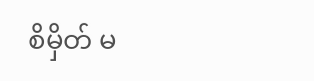စိမှိတ် မ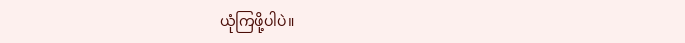ယုံကြဖို့ပါပဲ။